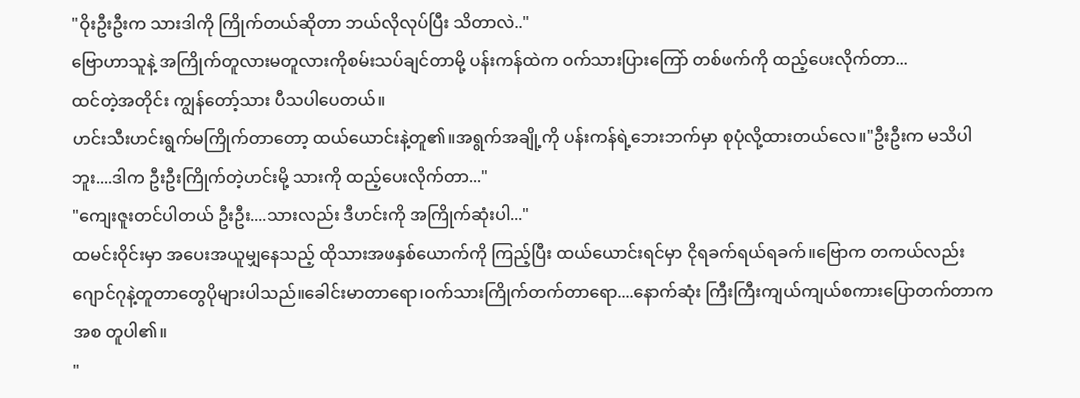"ဝိုးဦးဦးက သားဒါကို ကြိုက်တယ်ဆိုတာ ဘယ်လိုလုပ်ပြီး သိတာလဲ.."
ဗြောဟာသူနဲ့ အကြိုက်တူလားမတူလားကိုစမ်းသပ်ချင်တာမို့ ပန်းကန်ထဲက ဝက်သားပြားကြော် တစ်ဖက်ကို ထည့်ပေးလိုက်တာ...
ထင်တဲ့အတိုင်း ကျွန်တော့်သား ပီသပါပေတယ်။
ဟင်းသီးဟင်းရွက်မကြိုက်တာတော့ ထယ်ယောင်းနဲ့တူ၏။အရွက်အချို့ကို ပန်းကန်ရဲ့ဘေးဘက်မှာ စုပုံလို့ထားတယ်လေ။"ဦးဦးက မသိပါဘူး....ဒါက ဦးဦးကြိုက်တဲ့ဟင်းမို့ သားကို ထည့်ပေးလိုက်တာ..."
"ကျေးဇူးတင်ပါတယ် ဦးဦး....သားလည်း ဒီဟင်းကို အကြိုက်ဆုံးပါ..."
ထမင်းဝိုင်းမှာ အပေးအယူမျှနေသည့် ထိုသားအဖနှစ်ယောက်ကို ကြည့်ပြီး ထယ်ယောင်းရင်မှာ ငိုရခက်ရယ်ရခက်။ဗြောက တကယ်လည်း ဂျောင်ဂုနဲ့တူတာတွေပိုများပါသည်။ခေါင်းမာတာရော၊ဝက်သားကြိုက်တက်တာရော....နောက်ဆုံး ကြီးကြီးကျယ်ကျယ်စကားပြောတက်တာကအစ တူပါ၏။
"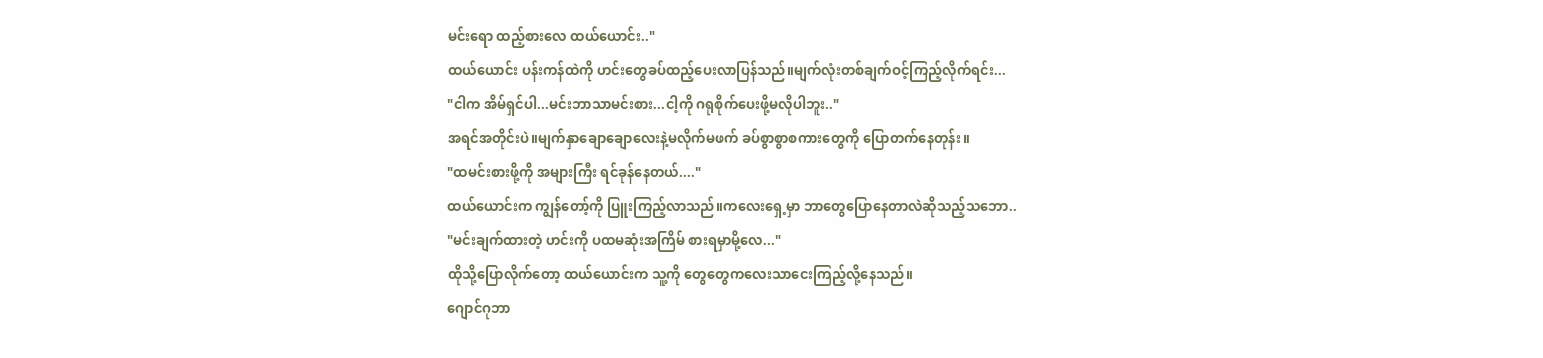မင်းရော ထည့်စားလေ ထယ်ယောင်း.."
ထယ်ယောင်း ပန်းကန်ထဲကို ဟင်းတွေခပ်ထည့်ပေးလာပြန်သည်။မျက်လုံးတစ်ချက်ဝင့်ကြည့်လိုက်ရင်း...
"ငါက အိမ်ရှင်ပါ...မင်းဘာသာမင်းစား...ငါ့ကို ဂရုစိုက်ပေးဖို့မလိုပါဘူး.."
အရင်အတိုင်းပဲ။မျက်နှာချောချောလေးနဲ့မလိုက်မဖက် ခပ်စွာစွာစကားတွေကို ပြောတက်နေတုန်း။
"ထမင်းစားဖို့ကို အများကြီး ရင်ခုန်နေတယ်...."
ထယ်ယောင်းက ကျွန်တော့်ကို ပြူးကြည့်လာသည်။ကလေးရှေ့မှာ ဘာတွေပြောနေတာလဲဆိုသည့်သဘော..
"မင်းချက်ထားတဲ့ ဟင်းကို ပထမဆုံးအကြိမ် စားရမှာမို့လေ..."
ထိုသို့ပြောလိုက်တော့ ထယ်ယောင်းက သူ့ကို တွေတွေကလေးသာငေးကြည့်လို့နေသည်။
ဂျောင်ဂုဘာ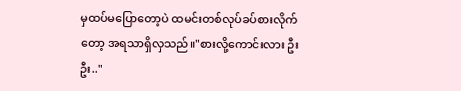မှထပ်မပြောတော့ပဲ ထမင်းတစ်လုပ်ခပ်စားလိုက်တော့ အရသာရှိလှသည်။"စားလို့ကောင်းလား ဦးဦး.."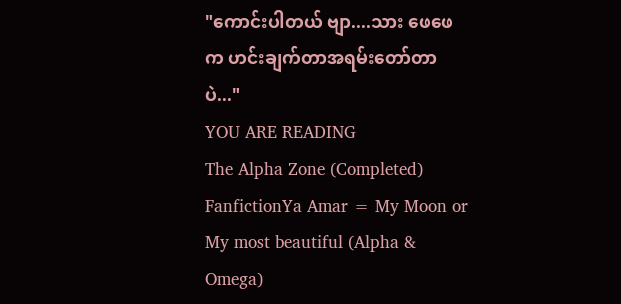"ကောင်းပါတယ် ဗျာ....သား ဖေဖေက ဟင်းချက်တာအရမ်းတော်တာပဲ..."
YOU ARE READING
The Alpha Zone (Completed)
FanfictionYa Amar = My Moon or My most beautiful (Alpha & Omega)